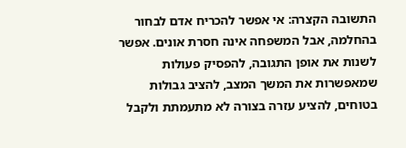התשובה הקצרה: אי אפשר להכריח אדם לבחור בהחלמה, אבל המשפחה אינה חסרת אונים. אפשר לשנות את אופן התגובה, להפסיק פעולות שמאפשרות את המשך המצב, להציב גבולות בטוחים, להציע עזרה בצורה לא מתעמתת ולקבל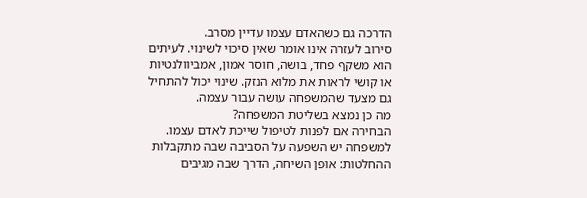הדרכה גם כשהאדם עצמו עדיין מסרב.
סירוב לעזרה אינו אומר שאין סיכוי לשינוי. לעיתים הוא משקף פחד, בושה, חוסר אמון, אמביוולנטיות או קושי לראות את מלוא הנזק. שינוי יכול להתחיל גם מצעד שהמשפחה עושה עבור עצמה.
מה כן נמצא בשליטת המשפחה?
הבחירה אם לפנות לטיפול שייכת לאדם עצמו. למשפחה יש השפעה על הסביבה שבה מתקבלות ההחלטות: אופן השיחה, הדרך שבה מגיבים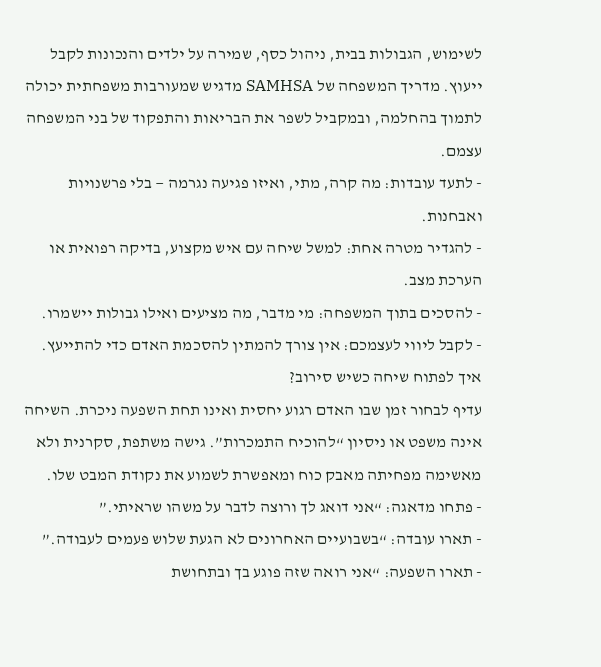לשימוש, הגבולות בבית, ניהול כסף, שמירה על ילדים והנכונות לקבל ייעוץ. מדריך המשפחה של SAMHSA מדגיש שמעורבות משפחתית יכולה לתמוך בהחלמה, ובמקביל לשפר את הבריאות והתפקוד של בני המשפחה עצמם.
- לתעד עובדות: מה קרה, מתי, ואיזו פגיעה נגרמה — בלי פרשנויות ואבחנות.
- להגדיר מטרה אחת: למשל שיחה עם איש מקצוע, בדיקה רפואית או הערכת מצב.
- להסכים בתוך המשפחה: מי מדבר, מה מציעים ואילו גבולות יישמרו.
- לקבל ליווי לעצמכם: אין צורך להמתין להסכמת האדם כדי להתייעץ.
איך לפתוח שיחה כשיש סירוב?
עדיף לבחור זמן שבו האדם רגוע יחסית ואינו תחת השפעה ניכרת. השיחה אינה משפט או ניסיון “להוכיח התמכרות”. גישה משתפת, סקרנית ולא מאשימה מפחיתה מאבק כוח ומאפשרת לשמוע את נקודת המבט שלו.
- פתחו מדאגה: “אני דואג לך ורוצה לדבר על משהו שראיתי.”
- תארו עובדה: “בשבועיים האחרונים לא הגעת שלוש פעמים לעבודה.”
- תארו השפעה: “אני רואה שזה פוגע בך ובתחושת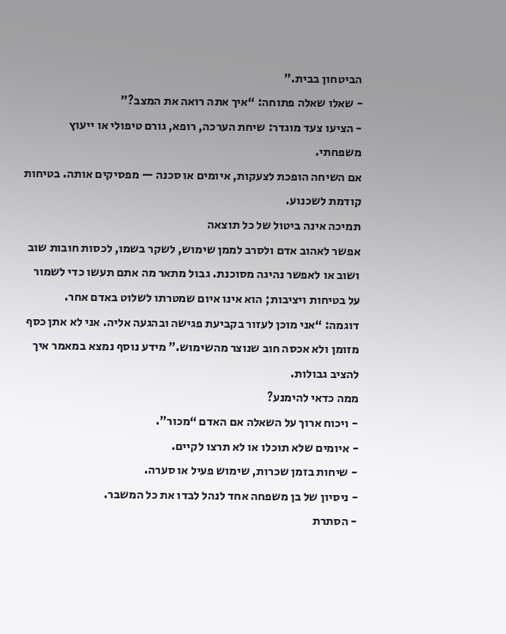הביטחון בבית.”
- שאלו שאלה פתוחה: “איך אתה רואה את המצב?”
- הציעו צעד מוגדר: שיחת הערכה, רופא, גורם טיפולי או ייעוץ משפחתי.
אם השיחה הופכת לצעקות, איומים או סכנה — מפסיקים אותה. בטיחות קודמת לשכנוע.
תמיכה אינה ביטול של כל תוצאה
אפשר לאהוב אדם ולסרב לממן שימוש, לשקר בשמו, לכסות חובות שוב ושוב או לאפשר נהיגה מסוכנת. גבול מתאר מה אתם תעשו כדי לשמור על בטיחות ויציבות; הוא אינו איום שמטרתו לשלוט באדם אחר.
דוגמה: “אני מוכן לעזור בקביעת פגישה ובהגעה אליה. אני לא אתן כסף מזומן ולא אכסה חוב שנוצר מהשימוש.” מידע נוסף נמצא במאמר איך להציב גבולות.
ממה כדאי להימנע?
- ויכוח ארוך על השאלה אם האדם “מכור”.
- איומים שלא תוכלו או לא תרצו לקיים.
- שיחות בזמן שכרות, שימוש פעיל או סערה.
- ניסיון של בן משפחה אחד לנהל לבדו את כל המשבר.
- הסתרת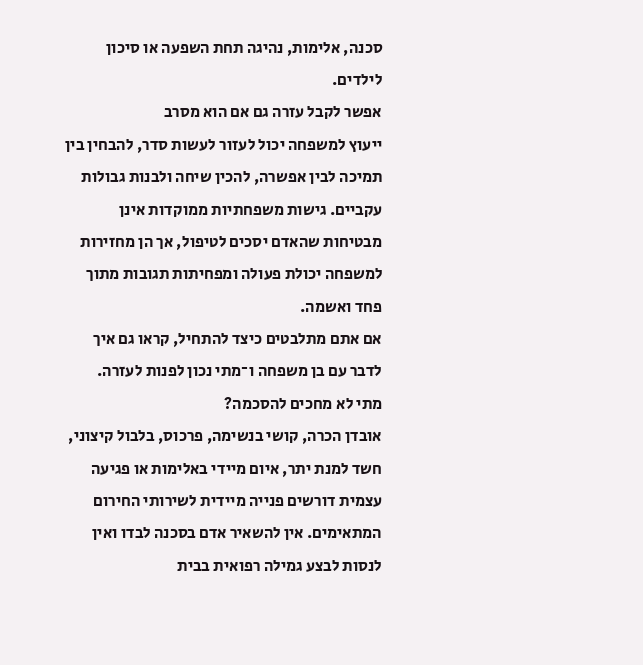סכנה, אלימות, נהיגה תחת השפעה או סיכון לילדים.
אפשר לקבל עזרה גם אם הוא מסרב
ייעוץ למשפחה יכול לעזור לעשות סדר, להבחין בין תמיכה לבין אפשרה, להכין שיחה ולבנות גבולות עקביים. גישות משפחתיות ממוקדות אינן מבטיחות שהאדם יסכים לטיפול, אך הן מחזירות למשפחה יכולת פעולה ומפחיתות תגובות מתוך פחד ואשמה.
אם אתם מתלבטים כיצד להתחיל, קראו גם איך לדבר עם בן משפחה ו־מתי נכון לפנות לעזרה.
מתי לא מחכים להסכמה?
אובדן הכרה, קושי בנשימה, פרכוס, בלבול קיצוני, חשד למנת יתר, איום מיידי באלימות או פגיעה עצמית דורשים פנייה מיידית לשירותי החירום המתאימים. אין להשאיר אדם בסכנה לבדו ואין לנסות לבצע גמילה רפואית בבית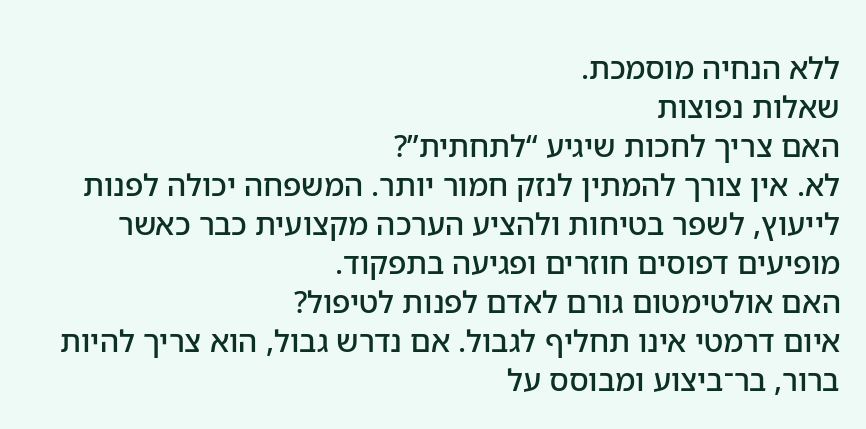ללא הנחיה מוסמכת.
שאלות נפוצות
האם צריך לחכות שיגיע “לתחתית”?
לא. אין צורך להמתין לנזק חמור יותר. המשפחה יכולה לפנות לייעוץ, לשפר בטיחות ולהציע הערכה מקצועית כבר כאשר מופיעים דפוסים חוזרים ופגיעה בתפקוד.
האם אולטימטום גורם לאדם לפנות לטיפול?
איום דרמטי אינו תחליף לגבול. אם נדרש גבול, הוא צריך להיות ברור, בר־ביצוע ומבוסס על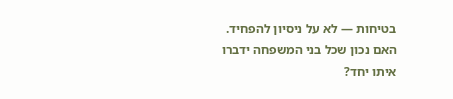בטיחות — לא על ניסיון להפחיד.
האם נכון שכל בני המשפחה ידברו איתו יחד?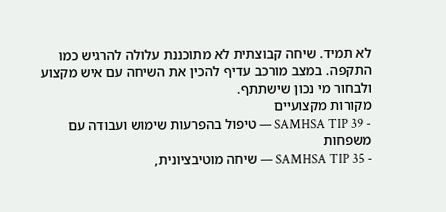לא תמיד. שיחה קבוצתית לא מתוכננת עלולה להרגיש כמו התקפה. במצב מורכב עדיף להכין את השיחה עם איש מקצוע ולבחור מי נכון שישתתף.
מקורות מקצועיים
- SAMHSA TIP 39 — טיפול בהפרעות שימוש ועבודה עם משפחות
- SAMHSA TIP 35 — שיחה מוטיבציונית,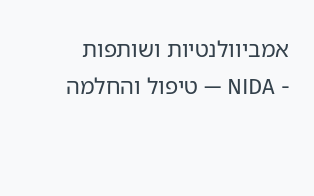אמביוולנטיות ושותפות
- NIDA — טיפול והחלמה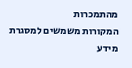מהתמכרות
המקורות משמשים למסגרת מידע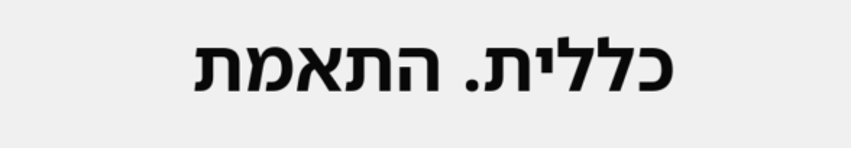כללית. התאמת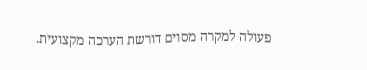פעולה למקרה מסוים דורשת הערכה מקצועית.